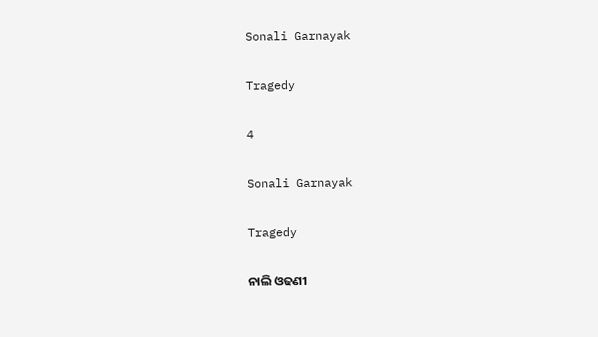Sonali Garnayak

Tragedy

4

Sonali Garnayak

Tragedy

ନାଲି ଓଢଣୀ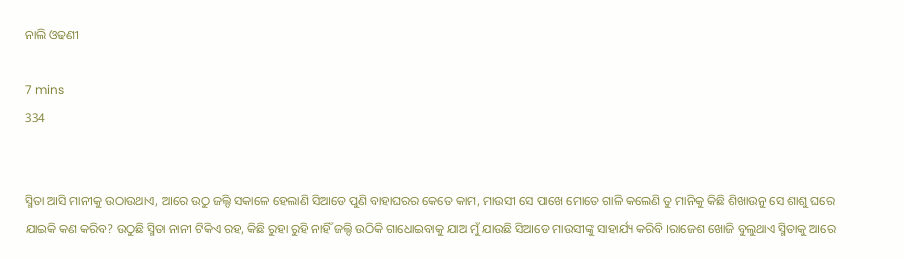ନାଲି ଓଢଣୀ

7 mins
334


ସ୍ମିତା ଆସି ମାନୀକୁ ଉଠାଉଥାଏ, ଆରେ ଉଠୁ ଜଲ୍ଦି ସକାଳେ ହେଲାଣି ସିଆଡେ ପୁଣି ବାହାଘରର କେତେ କାମ, ମାଉସୀ ସେ ପାଖେ ମୋତେ ଗାଳି କଲେଣି ତୁ ମାନିକୁ କିଛି ଶିଖାଉନୁ ସେ ଶାଶୁ ଘରେ ଯାଇକି କଣ କରିବ? ଉଠୁଛି ସ୍ମିତା ନାନୀ ଟିକିଏ ରହ, କିଛି ରୁହା ରୁହି ନାହିଁ ଜଲ୍ଦି ଉଠିକି ଗାଧୋଇବାକୁ ଯାଅ ମୁଁ ଯାଉଛି ସିଆଡେ ମାଉସୀଙ୍କୁ ସାହାର୍ଯ୍ୟ କରିବି ।ରାଜେଶ ଖୋଜି ବୁଲୁଥାଏ ସ୍ମିତାକୁ ଆରେ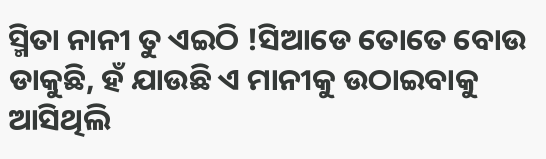ସ୍ମିତା ନାନୀ ତୁ ଏଇଠି !ସିଆଡେ ତୋତେ ବୋଉ ଡାକୁଛି, ହଁ ଯାଉଛି ଏ ମାନୀକୁ ଉଠାଇବାକୁ ଆସିଥିଲି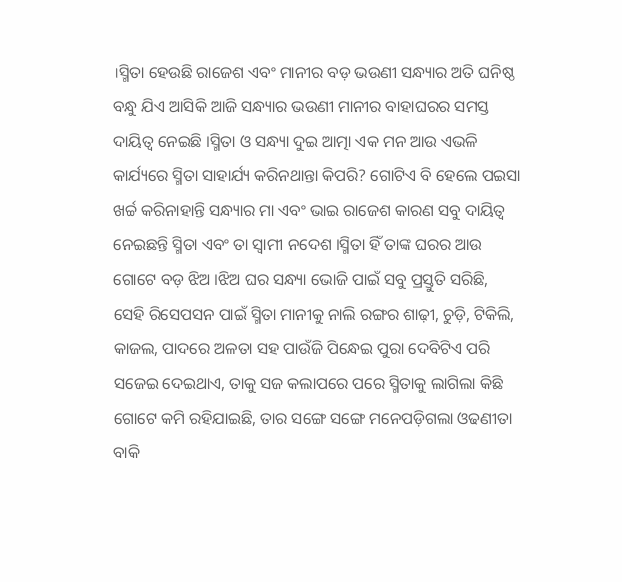।ସ୍ମିତା ହେଉଛି ରାଜେଶ ଏବଂ ମାନୀର ବଡ଼ ଭଉଣୀ ସନ୍ଧ୍ୟାର ଅତି ଘନିଷ୍ଠ ବନ୍ଧୁ ଯିଏ ଆସିକି ଆଜି ସନ୍ଧ୍ୟାର ଭଉଣୀ ମାନୀର ବାହାଘରର ସମସ୍ତ ଦାୟିତ୍ୱ ନେଇଛି ।ସ୍ମିତା ଓ ସନ୍ଧ୍ୟା ଦୁଇ ଆତ୍ମା ଏକ ମନ ଆଉ ଏଭଳି କାର୍ଯ୍ୟରେ ସ୍ମିତା ସାହାର୍ଯ୍ୟ କରିନଥାନ୍ତା କିପରି? ଗୋଟିଏ ବି ହେଲେ ପଇସା ଖର୍ଚ୍ଚ କରିନାହାନ୍ତି ସନ୍ଧ୍ୟାର ମା ଏବଂ ଭାଇ ରାଜେଶ କାରଣ ସବୁ ଦାୟିତ୍ୱ ନେଇଛନ୍ତି ସ୍ମିତା ଏବଂ ତା ସ୍ୱାମୀ ନଦେଶ ।ସ୍ମିତା ହିଁ ତାଙ୍କ ଘରର ଆଉ ଗୋଟେ ବଡ଼ ଝିଅ ।ଝିଅ ଘର ସନ୍ଧ୍ୟା ଭୋଜି ପାଇଁ ସବୁ ପ୍ରସ୍ତୁତି ସରିଛି, ସେହି ରିସେପସନ ପାଇଁ ସ୍ମିତା ମାନୀକୁ ନାଲି ରଙ୍ଗର ଶାଢ଼ୀ, ଚୁଡ଼ି, ଟିକିଲି, କାଜଲ, ପାଦରେ ଅଳତା ସହ ପାଉଁଜି ପିନ୍ଧେଇ ପୁରା ଦେବିଟିଏ ପରି ସଜେଇ ଦେଇଥାଏ, ତାକୁ ସଜ କଲାପରେ ପରେ ସ୍ମିତାକୁ ଲାଗିଲା କିଛି ଗୋଟେ କମି ରହିଯାଇଛି, ତାର ସଙ୍ଗେ ସଙ୍ଗେ ମନେପଡ଼ିଗଲା ଓଢଣୀତା ବାକି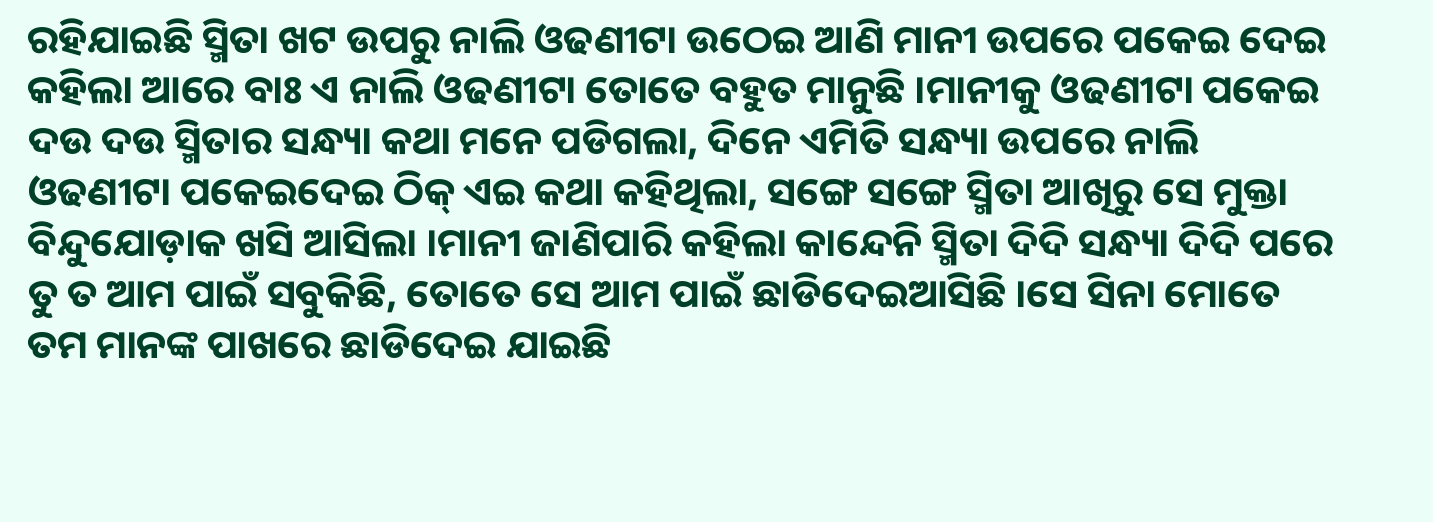ରହିଯାଇଛି ସ୍ମିତା ଖଟ ଉପରୁ ନାଲି ଓଢଣୀଟା ଉଠେଇ ଆଣି ମାନୀ ଉପରେ ପକେଇ ଦେଇ କହିଲା ଆରେ ବାଃ ଏ ନାଲି ଓଢଣୀଟା ତୋତେ ବହୁତ ମାନୁଛି ।ମାନୀକୁ ଓଢଣୀଟା ପକେଇ ଦଉ ଦଉ ସ୍ମିତାର ସନ୍ଧ୍ୟା କଥା ମନେ ପଡିଗଲା, ଦିନେ ଏମିତି ସନ୍ଧ୍ୟା ଉପରେ ନାଲି ଓଢଣୀଟା ପକେଇଦେଇ ଠିକ୍ ଏଇ କଥା କହିଥିଲା, ସଙ୍ଗେ ସଙ୍ଗେ ସ୍ମିତା ଆଖିରୁ ସେ ମୁକ୍ତା ବିନ୍ଦୁଯୋଡ଼ାକ ଖସି ଆସିଲା ।ମାନୀ ଜାଣିପାରି କହିଲା କାନ୍ଦେନି ସ୍ମିତା ଦିଦି ସନ୍ଧ୍ୟା ଦିଦି ପରେ ତୁ ତ ଆମ ପାଇଁ ସବୁକିଛି, ତୋତେ ସେ ଆମ ପାଇଁ ଛାଡିଦେଇଆସିଛି ।ସେ ସିନା ମୋତେ ତମ ମାନଙ୍କ ପାଖରେ ଛାଡିଦେଇ ଯାଇଛି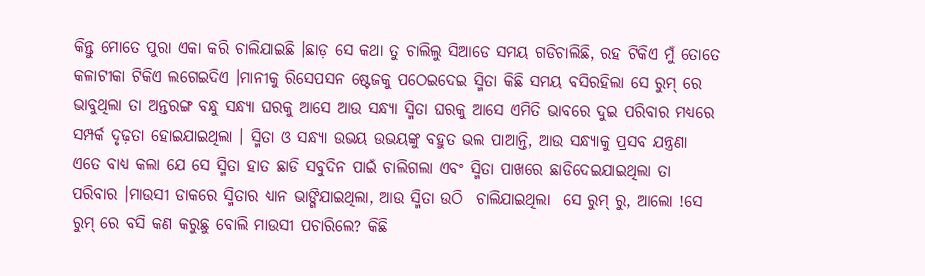କିନ୍ତୁ ମୋତେ ପୁରା ଏକା କରି ଚାଲିଯାଇଛି ।ଛାଡ଼ ସେ କଥା ତୁ ଚାଲିଲୁ ସିଆଡେ ସମୟ ଗଡିଚାଲିଛି, ରହ ଟିକିଏ ମୁଁ ତୋତେ କଳାଟୀକା ଟିକିଏ ଲଗେଇଦିଏ ।ମାନୀକୁ ରିସେପସନ ଷ୍ଟେଜକୁ ପଠେଇଦେଇ ସ୍ମିତା କିଛି ସମୟ ବସିରହିଲା ସେ ରୁମ୍ ରେ ଭାବୁଥିଲା ତା ଅନ୍ତରଙ୍ଗ ବନ୍ଧୁ ସନ୍ଧ୍ୟା ଘରକୁ ଆସେ ଆଉ ସନ୍ଧ୍ୟା ସ୍ମିତା ଘରକୁ ଆସେ ଏମିତି ଭାବରେ ଦୁଇ ପରିବାର ମଧ୍ୟରେ ସମ୍ପର୍କ ଦୃଢ଼ତା ହୋଇଯାଇଥିଲା । ସ୍ମିତା ଓ ସନ୍ଧ୍ୟା ଉଭୟ ଉଭୟଙ୍କୁ ବହୁତ ଭଲ ପାଆନ୍ତି, ଆଉ ସନ୍ଧ୍ୟାକୁ ପ୍ରସବ ଯନ୍ତ୍ରଣା ଏତେ ବାଧ୍ୟ କଲା ଯେ ସେ ସ୍ମିତା ହାତ ଛାଡି ସବୁଦିନ ପାଇଁ ଚାଲିଗଲା ଏବଂ ସ୍ମିତା ପାଖରେ ଛାଡିଦେଇଯାଇଥିଲା ତା ପରିବାର ।ମାଉସୀ ଡାକରେ ସ୍ମିତାର ଧ୍ୟାନ ଭାଙ୍ଗିଯାଇଥିଲା, ଆଉ ସ୍ମିତା ଉଠି  ଚାଲିଯାଇଥିଲା  ସେ ରୁମ୍ ରୁ, ଆଲୋ !ସେ ରୁମ୍ ରେ ବସି କଣ କରୁଛୁ ବୋଲି ମାଉସୀ ପଚାରିଲେ? କିଛି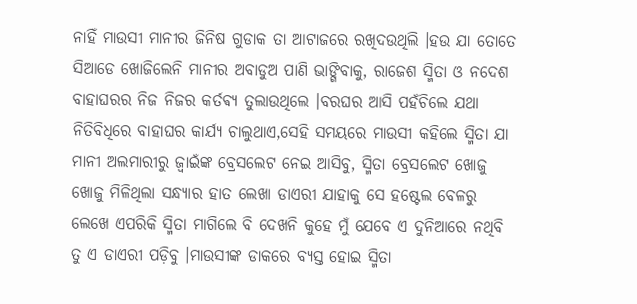ନାହିଁ ମାଉସୀ ମାନୀର ଜିନିଷ ଗୁଡାକ ତା ଆଟାଜରେ ରଖିଦଉଥିଲି ।ହଉ ଯା ତୋତେ ସିଆଡେ ଖୋଜିଲେନି ମାନୀର ଅବାଡୁଅ ପାଣି ଭାଙ୍ଗିବାକୁ, ରାଜେଶ ସ୍ମିତା ଓ ନଦେଶ ବାହାଘରର ନିଜ ନିଜର କର୍ତଵ୍ୟ ତୁଲାଉଥିଲେ ।ବରଘର ଆସି ପହଁଚିଲେ ଯଥା ନିତିବିଧିରେ ବାହାଘର କାର୍ଯ୍ୟ ଚାଲୁଥାଏ,ସେହି ସମୟରେ ମାଉସୀ କହିଲେ ସ୍ମିତା ଯା ମାନୀ ଅଲମାରୀରୁ ଜ୍ୱାଇଁଙ୍କ ବ୍ରେସଲେଟ ନେଇ ଆସିବୁ, ସ୍ମିତା ବ୍ରେସଲେଟ ଖୋଜୁ ଖୋଜୁ ମିଳିଥିଲା ସନ୍ଧ୍ୟାର ହାତ ଲେଖା ଡାଏରୀ ଯାହାକୁ ସେ ହଷ୍ଟେଲ ବେଳରୁ ଲେଖେ ଏପରିକି ସ୍ମିତା ମାଗିଲେ ବି ଦେଖନି କୁହେ ମୁଁ ଯେବେ ଏ ଦୁନିଆରେ ନଥିବି ତୁ ଏ ଡାଏରୀ ପଡ଼ିବୁ ।ମାଉସୀଙ୍କ ଡାକରେ ବ୍ୟସ୍ତ ହୋଇ ସ୍ମିତା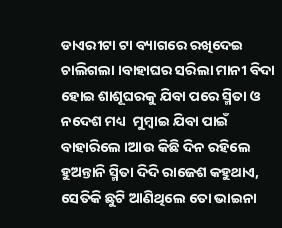ଡାଏରୀଟା ଟା ବ୍ୟାଗରେ ରଖିଦେଇ ଚାଲିଗଲା ।ବାହାଘର ସରିଲା ମାନୀ ବିଦା ହୋଇ ଶାଶୂଘରକୁ ଯିବା ପରେ ସ୍ମିତା ଓ ନଦେଶ ମଧ୍ୟ  ମୁମ୍ବାଇ ଯିବା ପାଇଁ ବାହାରିଲେ ।ଆଉ କିଛି ଦିନ ରହିଲେ ହୁଅନ୍ତାନି ସ୍ମିତା ଦିଦି ରାଜେଶ କହୁଥାଏ, ସେତିକି ଛୁଟି ଆଣିଥିଲେ ତୋ ଭାଇନା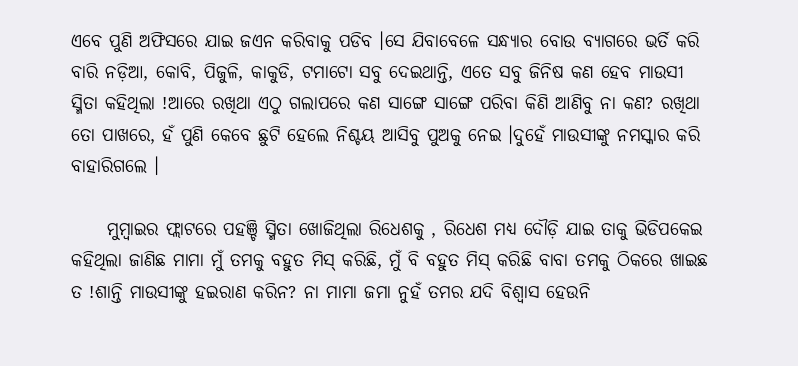ଏବେ ପୁଣି ଅଫିସରେ ଯାଇ ଜଏନ କରିବାକୁ ପଡିବ ।ସେ ଯିବାବେଳେ ସନ୍ଧ୍ୟାର ବୋଉ ବ୍ୟାଗରେ ଭର୍ତି କରି ବାରି ନଡ଼ିଆ, କୋବି, ପିଜୁଳି, କାକୁଡି, ଟମାଟୋ ସବୁ ଦେଇଥାନ୍ତି, ଏତେ ସବୁ ଜିନିଷ କଣ ହେବ ମାଉସୀ ସ୍ମିତା କହିଥିଲା !ଆରେ ରଖିଥା ଏଠୁ ଗଲାପରେ କଣ ସାଙ୍ଗେ ସାଙ୍ଗେ ପରିବା କିଣି ଆଣିବୁ ନା କଣ? ରଖିଥା ତୋ ପାଖରେ, ହଁ ପୁଣି କେବେ ଛୁଟି ହେଲେ ନିଶ୍ଚୟ ଆସିବୁ ପୁଅକୁ ନେଇ ।ଦୁହେଁ ମାଉସୀଙ୍କୁ ନମସ୍କାର କରି ବାହାରିଗଲେ ।

     ମୁମ୍ବାଇର ଫ୍ଲାଟରେ ପହଞ୍ଚି ସ୍ମିତା ଖୋଜିଥିଲା ରିଧେଶକୁ , ରିଧେଶ ମଧ୍ୟ ଦୌଡ଼ି ଯାଇ ତାକୁ ଭିଡିପକେଇ କହିଥିଲା ଜାଣିଛ ମାମା ମୁଁ ତମକୁ ବହୁତ ମିସ୍ କରିଛି, ମୁଁ ବି ବହୁତ ମିସ୍ କରିଛି ବାବା ତମକୁ ଠିକରେ ଖାଇଛ ତ !ଶାନ୍ତି ମାଉସୀଙ୍କୁ ହଇରାଣ କରିନ? ନା ମାମା ଜମା ନୁହଁ ତମର ଯଦି ବିଶ୍ୱାସ ହେଉନି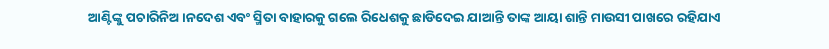ଆଣ୍ଟିଙ୍କୁ ପଚାରିନିଅ ।ନଦେଶ ଏବଂ ସ୍ମିତା ବାହାରକୁ ଗଲେ ରିଧେଶକୁ ଛାଡିଦେଇ ଯାଆନ୍ତି ତାଙ୍କ ଆୟା ଶାନ୍ତି ମାଉସୀ ପାଖରେ ରହିଯାଏ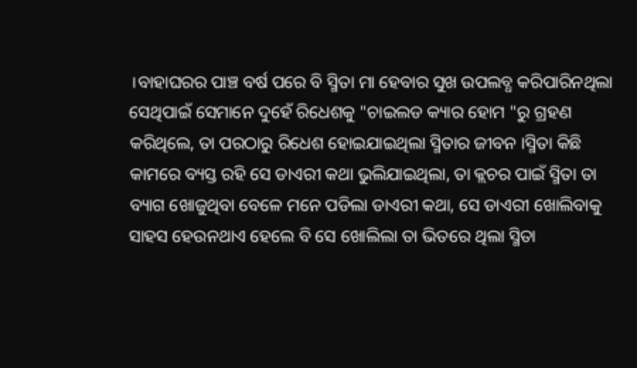।ବାହାଘରର ପାଞ୍ଚ ବର୍ଷ ପରେ ବି ସ୍ମିତା ମା ହେବାର ସୁଖ ଉପଲବ୍ଧ କରିପାରିନଥିଲା ସେଥିପାଇଁ ସେମାନେ ଦୁହେଁ ରିଧେଶକୁ "ଚାଇଲଡ କ୍ୟାର ହୋମ "ରୁ ଗ୍ରହଣ କରିଥିଲେ, ତା ପରଠାରୁ ରିଧେଶ ହୋଇଯାଇଥିଲା ସ୍ମିତାର ଜୀବନ ।ସ୍ମିତା କିଛି କାମରେ ବ୍ୟସ୍ତ ରହି ସେ ଡାଏରୀ କଥା ଭୁଲିଯାଇଥିଲା, ତା କ୍ଲଚର ପାଇଁ ସ୍ମିତା ତା ବ୍ୟାଗ ଖୋଜୁଥିବା ବେଳେ ମନେ ପଡିଲା ଡାଏରୀ କଥା, ସେ ଡାଏରୀ ଖୋଲିବାକୁ ସାହସ ହେଉନଥାଏ ହେଲେ ବି ସେ ଖୋଲିଲା ତା ଭିତରେ ଥିଲା ସ୍ମିତା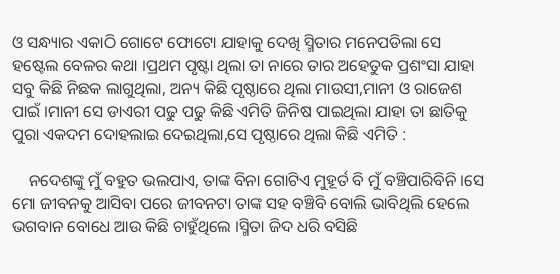ଓ ସନ୍ଧ୍ୟାର ଏକାଠି ଗୋଟେ ଫୋଟୋ ଯାହାକୁ ଦେଖି ସ୍ମିତାର ମନେପଡିଲା ସେ ହଷ୍ଟେଲ ବେଳର କଥା ।ପ୍ରଥମ ପୃଷ୍ଟା ଥିଲା ତା ନାରେ ତାର ଅହେତୁକ ପ୍ରଶଂସା ଯାହା ସବୁ କିଛି ନିଛକ ଲାଗୁଥିଲା, ଅନ୍ୟ କିଛି ପୃଷ୍ଠାରେ ଥିଲା ମାଉସୀ,ମାନୀ ଓ ରାଜେଶ ପାଇଁ ।ମାନୀ ସେ ଡାଏରୀ ପଢୁ ପଢୁ କିଛି ଏମିତି ଜିନିଷ ପାଇଥିଲା ଯାହା ତା ଛାତିକୁ ପୁରା ଏକଦମ ଦୋହଲାଇ ଦେଇଥିଲା,ସେ ପୃଷ୍ଠାରେ ଥିଲା କିଛି ଏମିତି :

    ନଦେଶଙ୍କୁ ମୁଁ ବହୁତ ଭଲପାଏ, ତାଙ୍କ ବିନା ଗୋଟିଏ ମୁହୂର୍ତ ବି ମୁଁ ବଞ୍ଚିପାରିବିନି ।ସେ ମୋ ଜୀବନକୁ ଆସିବା ପରେ ଜୀବନଟା ତାଙ୍କ ସହ ବଞ୍ଚିବି ବୋଲି ଭାବିଥିଲି ହେଲେ ଭଗବାନ ବୋଧେ ଆଉ କିଛି ଚାହୁଁଥିଲେ ।ସ୍ମିତା ଜିଦ ଧରି ବସିଛି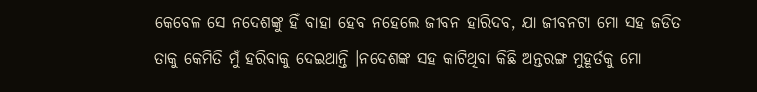କେବେଳ ସେ ନଦେଶଙ୍କୁ ହିଁ ବାହା ହେବ ନହେଲେ ଜୀବନ ହାରିଦବ, ଯା ଜୀବନଟା ମୋ ସହ ଜଡିତ ତାକୁ କେମିତି ମୁଁ ହରିବାକୁ ଦେଇଥାନ୍ତି ।ନଦେଶଙ୍କ ସହ କାଟିଥିବା କିଛି ଅନ୍ତରଙ୍ଗ ମୁହୂର୍ତକୁ ମୋ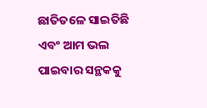ଛାତିତଳେ ସାଇତିଛି ଏବଂ ଆମ ଭଲ ପାଇବାର ସନ୍ଥକକୁ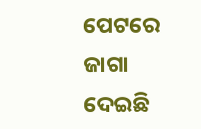ପେଟରେ ଜାଗା ଦେଇଛି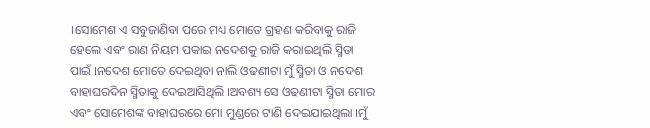।ସୋମେଶ ଏ ସବୁଜାଣିବା ପରେ ମଧ୍ୟ ମୋତେ ଗ୍ରହଣ କରିବାକୁ ରାଜି ହେଲେ ଏବଂ ରାଣ ନିୟମ ପକାଇ ନଦେଶକୁ ରାଜି କରାଇଥିଲି ସ୍ମିତା ପାଇଁ ।ନଦେଶ ମୋତେ ଦେଇଥିବା ନାଲି ଓଢଣୀଟା ମୁଁ ସ୍ମିତା ଓ ନଦେଶ ବାହାଘରଦିନ ସ୍ମିତାକୁ ଦେଇଆସିଥିଲି ।ଅବଶ୍ୟ ସେ ଓଢଣୀଟା ସ୍ମିତା ମୋର ଏବଂ ସୋମେଶଙ୍କ ବାହାଘରରେ ମୋ ମୁଣ୍ଡରେ ଟାଣି ଦେଇଯାଇଥିଲା ।ମୁଁ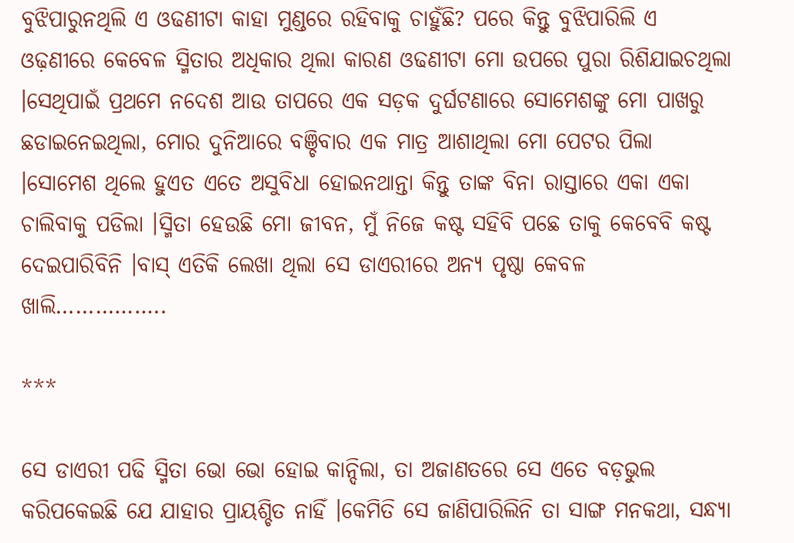ବୁଝିପାରୁନଥିଲି ଏ ଓଢଣୀଟା କାହା ମୁଣ୍ଡରେ ରହିବାକୁ ଚାହୁଁଛି? ପରେ କିନ୍ତୁ ବୁଝିପାରିଲି ଏ ଓଢ଼ଣୀରେ କେବେଳ ସ୍ମିତାର ଅଧିକାର ଥିଲା କାରଣ ଓଢଣୀଟା ମୋ ଉପରେ ପୁରା ରିଶିଯାଇଚଥିଲା ।ସେଥିପାଇଁ ପ୍ରଥମେ ନଦେଶ ଆଉ ତାପରେ ଏକ ସଡ଼କ ଦୁର୍ଘଟଣାରେ ସୋମେଶଙ୍କୁ ମୋ ପାଖରୁ ଛଡାଇନେଇଥିଲା, ମୋର ଦୁନିଆରେ ବଞ୍ଚିବାର ଏକ ମାତ୍ର ଆଶାଥିଲା ମୋ ପେଟର ପିଲା ।ସୋମେଶ ଥିଲେ ହୁଏତ ଏତେ ଅସୁବିଧା ହୋଇନଥାନ୍ତା କିନ୍ତୁ ତାଙ୍କ ବିନା ରାସ୍ତାରେ ଏକା ଏକା ଚାଲିବାକୁ ପଡିଲା ।ସ୍ମିତା ହେଉଛି ମୋ ଜୀବନ, ମୁଁ ନିଜେ କଷ୍ଟ ସହିବି ପଛେ ତାକୁ କେବେବି କଷ୍ଟ ଦେଇପାରିବିନି ।ବାସ୍ ଏତିକି ଲେଖା ଥିଲା ସେ ଡାଏରୀରେ ଅନ୍ୟ ପୃଷ୍ଠା କେବଳ ଖାଲି……………..

***

ସେ ଡାଏରୀ ପଢି ସ୍ମିତା ଭୋ ଭୋ ହୋଇ କାନ୍ଦିଲା, ତା ଅଜାଣତରେ ସେ ଏତେ ବଡ଼ଭୁଲ କରିପକେଇଛି ଯେ ଯାହାର ପ୍ରାୟଶ୍ଚିତ ନାହିଁ ।କେମିତି ସେ ଜାଣିପାରିଲିନି ତା ସାଙ୍ଗ ମନକଥା, ସନ୍ଧ୍ୟା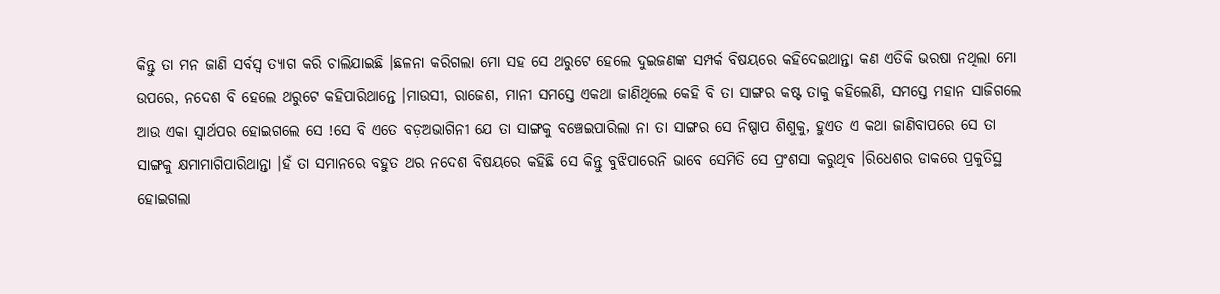କିନ୍ତୁ ତା ମନ ଜାଣି ସର୍ବସ୍ବ ତ୍ୟାଗ କରି ଚାଲିଯାଇଛି ।ଛଳନା କରିଗଲା ମୋ ସହ ସେ ଥରୁଟେ ହେଲେ ଦୁଇଜଣଙ୍କ ସମ୍ପର୍କ ବିଷୟରେ କହିଦେଇଥାନ୍ତା କଣ ଏତିକି ଭରଷା ନଥିଲା ମୋ ଉପରେ, ନଦେଶ ବି ହେଲେ ଥରୁଟେ କହିପାରିଥାନ୍ତେ ।ମାଉସୀ, ରାଜେଶ, ମାନୀ ସମସ୍ତେ ଏକଥା ଜାଣିଥିଲେ କେହି ବି ତା ସାଙ୍ଗର କଷ୍ଟ ତାକୁ କହିଲେଣି, ସମସ୍ତେ ମହାନ ସାଜିଗଲେ ଆଉ ଏକା ସ୍ୱାର୍ଥପର ହୋଇଗଲେ ସେ !ସେ ବି ଏତେ ବଡ଼ଅଭାଗିନୀ ଯେ ତା ସାଙ୍ଗକୁ ବଞ୍ଚେଇପାରିଲା ନା ତା ସାଙ୍ଗର ସେ ନିଷ୍ପାପ ଶିଶୁକୁ, ହୁଏତ ଏ କଥା ଜାଣିବାପରେ ସେ ତା ସାଙ୍ଗକୁ କ୍ଷମାମାଗିପାରିଥାନ୍ତା ।ହଁ ତା ସମାନରେ ବହୁତ ଥର ନଦେଶ ବିଷୟରେ କହିଛି ସେ କିନ୍ତୁ ବୁଝିପାରେନି ଭାବେ ସେମିତି ସେ ପ୍ରଂଶସା କରୁଥିବ ।ରିଧେଶର ଡାକରେ ପ୍ରକୁତିସ୍ଥ ହୋଇଗଲା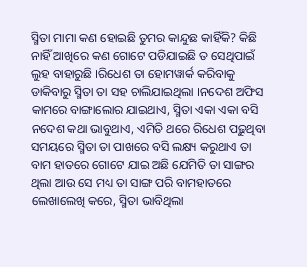ସ୍ମିତା ମାମା କଣ ହୋଇଛି ତୁମର କାନ୍ଦୁଛ କାହିଁକି? କିଛି ନାହିଁ ଆଖିରେ କଣ ଗୋଟେ ପଡିଯାଇଛି ତ ସେଥିପାଇଁ ଲୁହ ବାହାରୁଛି ।ରିଧେଶ ତା ହୋମୱାର୍କ କରିବାକୁ ଡାକିବାରୁ ସ୍ମିତା ତା ସହ ଚାଲିଯାଇଥିଲା ।ନଦେଶ ଅଫିସ କାମରେ ବାଙ୍ଗାଲୋର ଯାଇଥାଏ, ସ୍ମିତା ଏକା ଏକା ବସି ନଦେଶ କଥା ଭାବୁଥାଏ, ଏମିତି ଥରେ ରିଧେଶ ପଢ଼ୁଥିବା ସମୟରେ ସ୍ମିତା ତା ପାଖରେ ବସି ଲକ୍ଷ୍ୟ କରୁଥାଏ ତା ବାମ ହାତରେ ଗୋଟେ ଯାଇ ଅଛି ଯେମିତି ତା ସାଙ୍ଗର ଥିଲା ଆଉ ସେ ମଧ୍ୟ ତା ସାଙ୍ଗ ପରି ବାମହାତରେ ଲେଖାଲେଖି କରେ, ସ୍ମିତା ଭାବିଥିଲା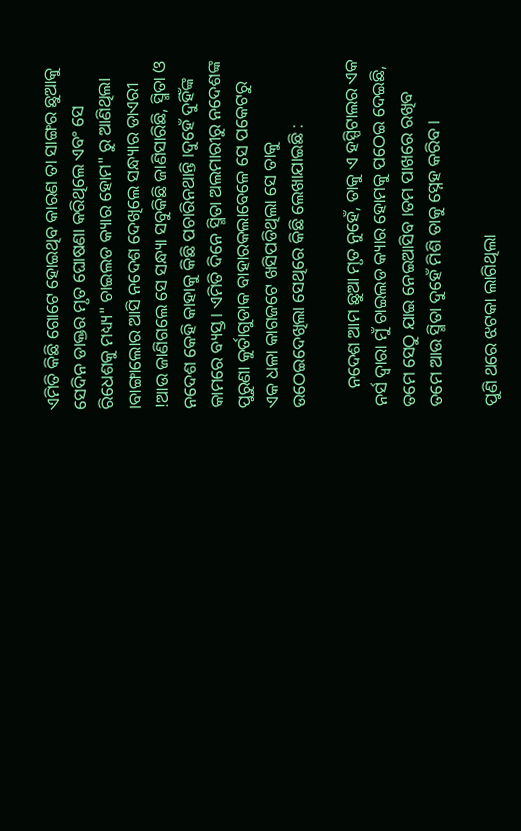ଏମିତି କିଛି ଗୋଟେ ହୋଇଥିବ କାରଣ ତା ସାଙ୍ଗର ଛୁଆକୁ  ସେଦିନ ଡାକ୍ତର ମୃତ ଘୋଷଣା କରିଥିଲେ ଏବଂ ସେ ରିଧେଶକୁ ମଧ୍ୟ୍ୟ" ଚାଇଲଡ କ୍ୟାର ହୋମ" ରୁ ଆଣିଥିଲା ।ବାଙ୍ଗାଲୋର ଆସି ନଦେଶ ଦେଖିଲେ ସନ୍ଧ୍ୟାର ଡାଏରୀ !ଆଉ ଜାଣିଗଲେ ସେ ସନ୍ଧ୍ୟା ସବୁକିଛି ଜାଣିସାରିଛି, ସ୍ମିତା ଓ ନଦେଶ କେହି କାହାକୁ କିଛି ପଚାରିନଥାନ୍ତି ।ଦୁହେଁ ଦୁହିଁଙ୍କ କାମରେ ବ୍ୟସ୍ତ। ଏମିତି ଦିନେ ସ୍ମିତା ଅଲମାରୀରୁ ନଦେଶଙ୍କ ପୁରୁଣା କୁର୍ତାଗୁଡାକ ବାହାରକଲାବେଳେ ସେ ପକେଟରୁ ଏକ ଧଳା କାଗଜଟେ ଖସିପଡିଥିଲା ସେ ତାକୁ ଉଠେଇଦେଖିଲା ସେଥିରେ କିଛି ଲେଖାଯାଇଛି :

    ନଦେଶ ଆମ ଛୁଆ ମୃତ ନୁହେଁ, ତାକୁ ଏ ହସ୍ପିଟାଲର ଏକ ନର୍ସ ଦ୍ୱାରା ମୁଁ ଚାଇଲଡ କ୍ୟାର ହୋମକୁ ପଠେଇ ଦେଇଛି, ତମେ ସେଠୁ ଯାଇ ନେଇଆସିବ ।ତମ ପାଖରେ ରଖିବ ତମେ ଆଉ ସ୍ମିତା ଦୁହେଁ ମିଶି ତାକୁ ସ୍ନେହ କରିବ ।

ପୁଣି ଥରେ ଝଟକା ଲାଗିଥିଲା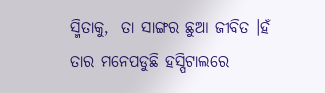ସ୍ମିତାକୁ,  ତା ସାଙ୍ଗର ଛୁଆ ଜୀବିତ ।ହଁ ତାର ମନେପଡୁଛି ହସ୍ପିଟାଲରେ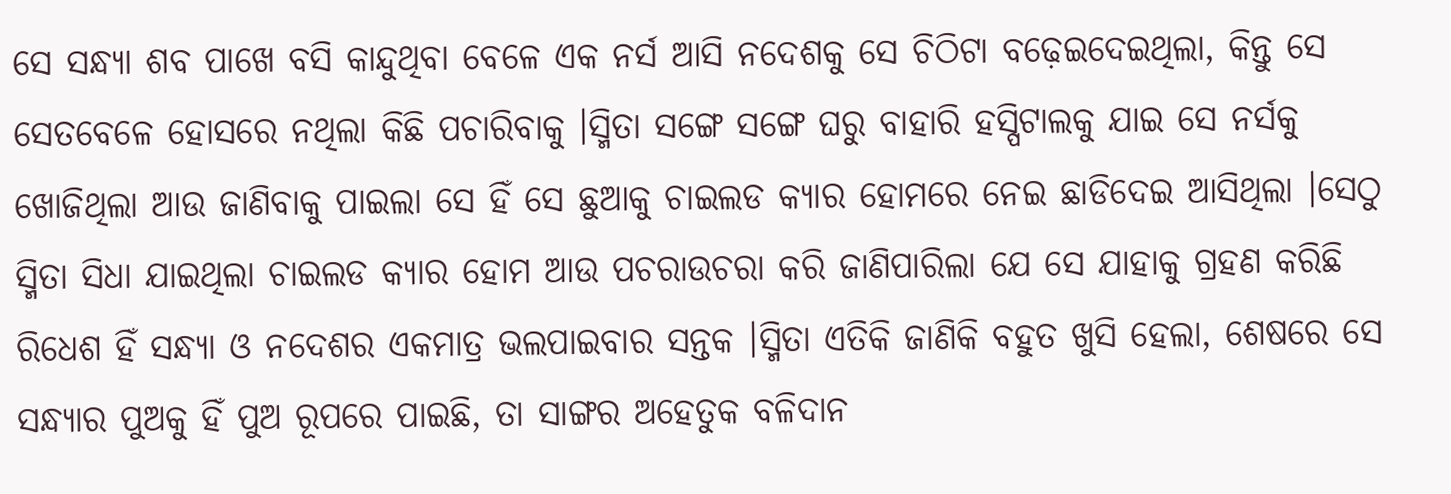ସେ ସନ୍ଧ୍ୟା ଶବ ପାଖେ ବସି କାନ୍ଦୁଥିବା ବେଳେ ଏକ ନର୍ସ ଆସି ନଦେଶକୁ ସେ ଚିଠିଟା ବଢ଼େଇଦେଇଥିଲା, କିନ୍ତୁ ସେ ସେତବେଳେ ହୋସରେ ନଥିଲା କିଛି ପଚାରିବାକୁ ।ସ୍ମିତା ସଙ୍ଗେ ସଙ୍ଗେ ଘରୁ ବାହାରି ହସ୍ପିଟାଲକୁ ଯାଇ ସେ ନର୍ସକୁ ଖୋଜିଥିଲା ଆଉ ଜାଣିବାକୁ ପାଇଲା ସେ ହିଁ ସେ ଛୁଆକୁ ଚାଇଲଡ କ୍ୟାର ହୋମରେ ନେଇ ଛାଡିଦେଇ ଆସିଥିଲା ।ସେଠୁ ସ୍ମିତା ସିଧା ଯାଇଥିଲା ଚାଇଲଡ କ୍ୟାର ହୋମ ଆଉ ପଚରାଉଚରା କରି ଜାଣିପାରିଲା ଯେ ସେ ଯାହାକୁ ଗ୍ରହଣ କରିଛି ରିଧେଶ ହିଁ ସନ୍ଧ୍ୟା ଓ ନଦେଶର ଏକମାତ୍ର ଭଲପାଇବାର ସନ୍ତକ ।ସ୍ମିତା ଏତିକି ଜାଣିକି ବହୁତ ଖୁସି ହେଲା, ଶେଷରେ ସେ ସନ୍ଧ୍ୟାର ପୁଅକୁ ହିଁ ପୁଅ ରୂପରେ ପାଇଛି, ତା ସାଙ୍ଗର ଅହେତୁକ ବଳିଦାନ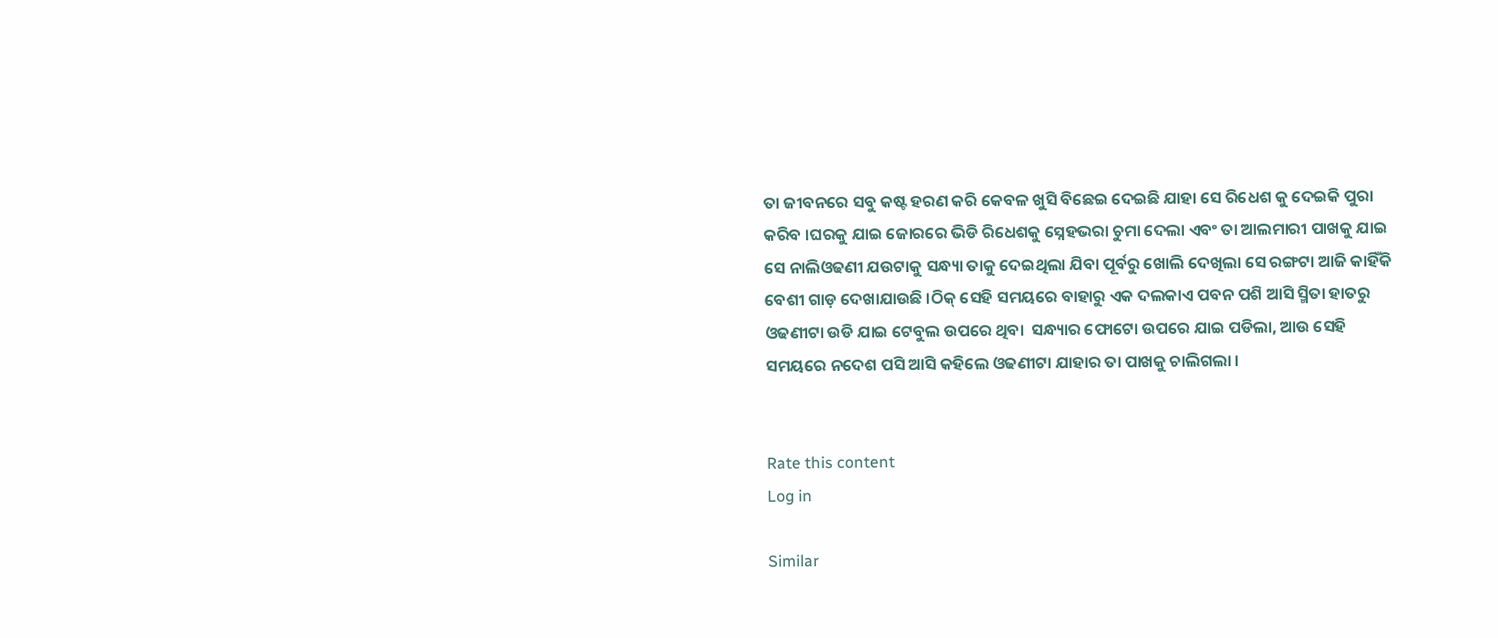ତା ଜୀବନରେ ସବୁ କଷ୍ଟ ହରଣ କରି କେବଳ ଖୁସି ବିଛେଇ ଦେଇଛି ଯାହା ସେ ରିଧେଶ କୁ ଦେଇକି ପୁରା କରିବ ।ଘରକୁ ଯାଇ ଜୋରରେ ଭିଡି ରିଧେଶକୁ ସ୍ନେହଭରା ଚୁମା ଦେଲା ଏବଂ ତା ଆଲମାରୀ ପାଖକୁ ଯାଇ ସେ ନାଲିଓଢଣୀ ଯଉଟାକୁ ସନ୍ଧ୍ୟା ତାକୁ ଦେଇଥିଲା ଯିବା ପୂର୍ବରୁ ଖୋଲି ଦେଖିଲା ସେ ରଙ୍ଗଟା ଆଜି କାହିଁକି ବେଶୀ ଗାଡ଼ ଦେଖାଯାଉଛି ।ଠିକ୍ ସେହି ସମୟରେ ବାହାରୁ ଏକ ଦଲକାଏ ପବନ ପଶି ଆସି ସ୍ମିତା ହାତରୁ ଓଢଣୀଟା ଉଡି ଯାଇ ଟେବୁଲ ଉପରେ ଥିବା  ସନ୍ଧ୍ୟାର ଫୋଟୋ ଉପରେ ଯାଇ ପଡିଲା, ଆଉ ସେହି ସମୟରେ ନଦେଶ ପସି ଆସି କହିଲେ ଓଢଣୀଟା ଯାହାର ତା ପାଖକୁ ଚାଲିଗଲା ।


Rate this content
Log in

Similar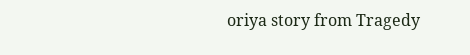oriya story from Tragedy